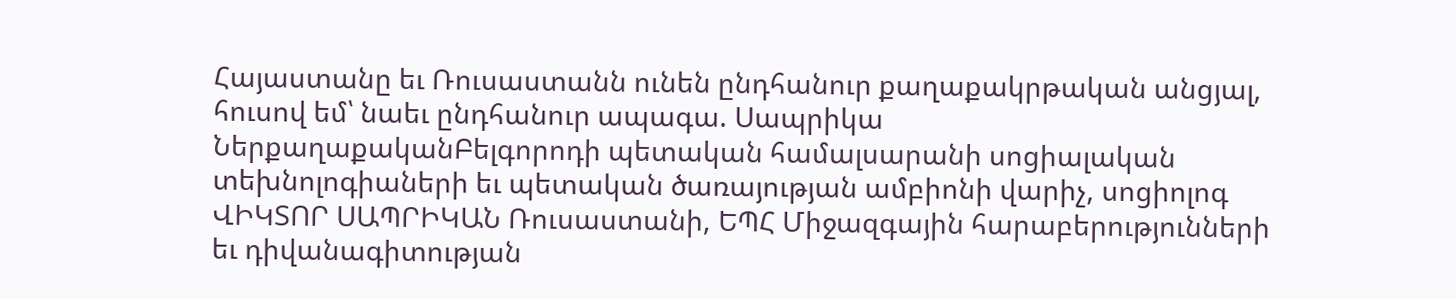Հայաստանը եւ Ռուսաստանն ունեն ընդհանուր քաղաքակրթական անցյալ, հուսով եմ՝ նաեւ ընդհանուր ապագա. Սապրիկա
ՆերքաղաքականԲելգորոդի պետական համալսարանի սոցիալական տեխնոլոգիաների եւ պետական ծառայության ամբիոնի վարիչ, սոցիոլոգ ՎԻԿՏՈՐ ՍԱՊՐԻԿԱՆ Ռուսաստանի, ԵՊՀ Միջազգային հարաբերությունների եւ դիվանագիտության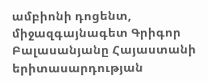ամբիոնի դոցենտ, միջազգայնագետ Գրիգոր Բալասանյանը Հայաստանի երիտասարդության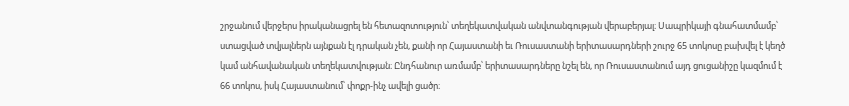շրջանում վերջերս իրականացրել են հետազոտություն՝ տեղեկատվական անվտանգության վերաբերյալ։ Սապրիկայի գնահատմամբ՝ ստացված տվյալներն այնքան էլ դրական չեն, քանի որ Հայաստանի եւ Ռուսաստանի երիտասարդների շուրջ 65 տոկոսը բախվել է կեղծ կամ անհավանական տեղեկատվության։ Ընդհանուր առմամբ՝ երիտասարդները նշել են, որ Ռուսաստանում այդ ցուցանիշը կազմում է 66 տոկոս, իսկ Հայաստանում՝ փոքր-ինչ ավելի ցածր։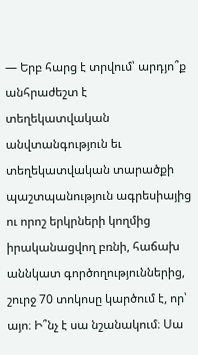— Երբ հարց է տրվում՝ արդյո՞ք անհրաժեշտ է տեղեկատվական անվտանգություն եւ տեղեկատվական տարածքի պաշտպանություն ագրեսիայից ու որոշ երկրների կողմից իրականացվող բռնի, հաճախ աննկատ գործողություններից, շուրջ 70 տոկոսը կարծում է, որ՝ այո։ Ի՞նչ է սա նշանակում։ Սա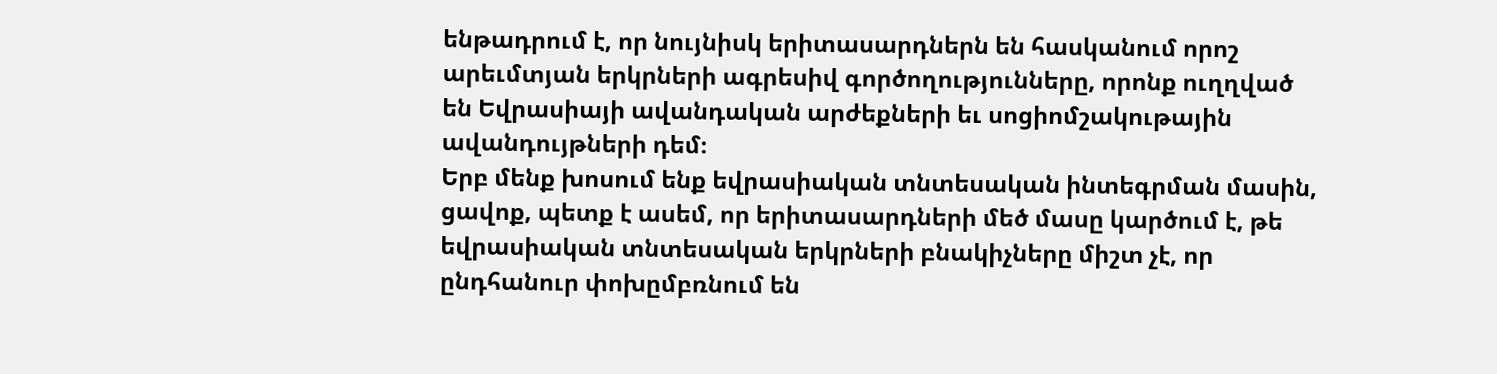ենթադրում է, որ նույնիսկ երիտասարդներն են հասկանում որոշ արեւմտյան երկրների ագրեսիվ գործողությունները, որոնք ուղղված են Եվրասիայի ավանդական արժեքների եւ սոցիոմշակութային ավանդույթների դեմ։
Երբ մենք խոսում ենք եվրասիական տնտեսական ինտեգրման մասին, ցավոք, պետք է ասեմ, որ երիտասարդների մեծ մասը կարծում է, թե եվրասիական տնտեսական երկրների բնակիչները միշտ չէ, որ ընդհանուր փոխըմբռնում են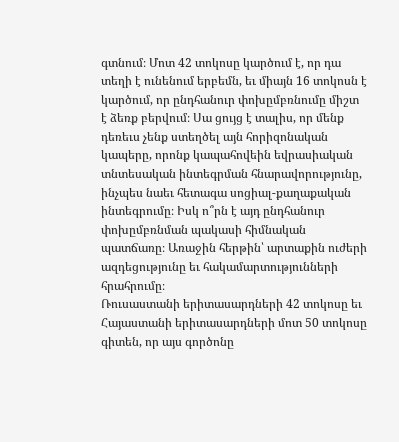գտնում։ Մոտ 42 տոկոսը կարծում է, որ դա տեղի է ունենում երբեմն, եւ միայն 16 տոկոսն է կարծում, որ ընդհանուր փոխըմբռնումը միշտ է ձեռք բերվում։ Սա ցույց է տալիս, որ մենք դեռեւս չենք ստեղծել այն հորիզոնական կապերը, որոնք կապահովեին եվրասիական տնտեսական ինտեգրման հնարավորությունը, ինչպես նաեւ հետագա սոցիալ-քաղաքական ինտեգրումը։ Իսկ ո՞րն է այդ ընդհանուր փոխըմբռնման պակասի հիմնական պատճառը։ Առաջին հերթին՝ արտաքին ուժերի ազդեցությունը եւ հակամարտությունների հրահրումը։
Ռուսաստանի երիտասարդների 42 տոկոսը եւ Հայաստանի երիտասարդների մոտ 50 տոկոսը գիտեն, որ այս գործոնը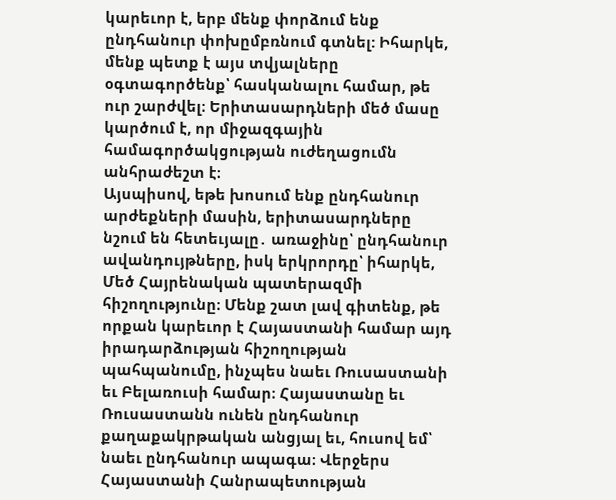կարեւոր է, երբ մենք փորձում ենք ընդհանուր փոխըմբռնում գտնել: Իհարկե, մենք պետք է այս տվյալները օգտագործենք՝ հասկանալու համար, թե ուր շարժվել։ Երիտասարդների մեծ մասը կարծում է, որ միջազգային համագործակցության ուժեղացումն անհրաժեշտ է։
Այսպիսով, եթե խոսում ենք ընդհանուր արժեքների մասին, երիտասարդները նշում են հետեւյալը․ առաջինը՝ ընդհանուր ավանդույթները, իսկ երկրորդը՝ իհարկե, Մեծ Հայրենական պատերազմի հիշողությունը։ Մենք շատ լավ գիտենք, թե որքան կարեւոր է Հայաստանի համար այդ իրադարձության հիշողության պահպանումը, ինչպես նաեւ Ռուսաստանի եւ Բելառուսի համար։ Հայաստանը եւ Ռուսաստանն ունեն ընդհանուր քաղաքակրթական անցյալ եւ, հուսով եմ՝ նաեւ ընդհանուր ապագա։ Վերջերս Հայաստանի Հանրապետության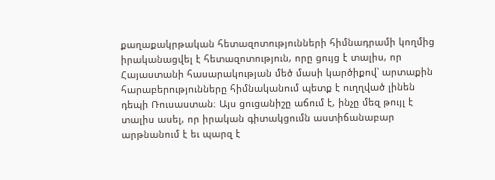քաղաքակրթական հետազոտությունների հիմնադրամի կողմից իրականացվել է հետազոտություն, որը ցույց է տալիս, որ Հայաստանի հասարակության մեծ մասի կարծիքով՝ արտաքին հարաբերությունները հիմնականում պետք է ուղղված լինեն դեպի Ռուսաստան։ Այս ցուցանիշը աճում է, ինչը մեզ թույլ է տալիս ասել, որ իրական գիտակցումն աստիճանաբար արթնանում է եւ պարզ է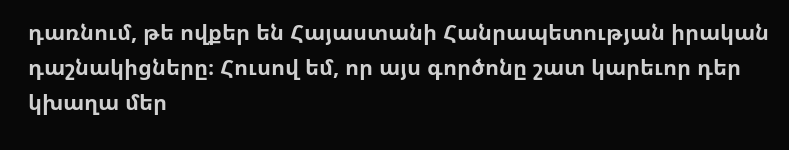դառնում, թե ովքեր են Հայաստանի Հանրապետության իրական դաշնակիցները։ Հուսով եմ, որ այս գործոնը շատ կարեւոր դեր կխաղա մեր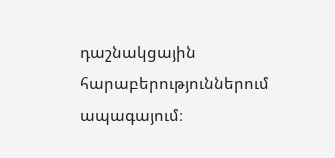դաշնակցային հարաբերություններում ապագայում։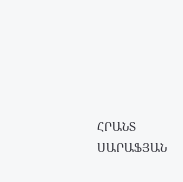ՀՐԱՆՏ ՍԱՐԱՖՅԱՆ